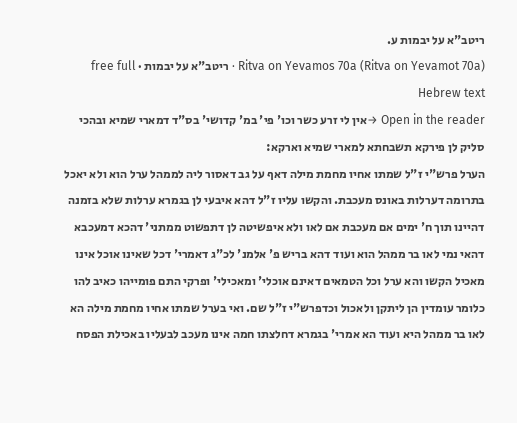ריטב"א על יבמות ע.
Ritva on Yevamos 70a (Ritva on Yevamot 70a) · ריטב"א על יבמות · free full Hebrew text
Open in the reader →אין לי זרע כשר וכו' פי' במ' קדושי' בס"ד דמארי שמיא ובהכי סליק לן פירקא תשבחתא למארי שמיא וארקא:
הערל פרש"י ז"ל שמתו אחיו מחמת מילה דאף על גב דאסור ליה לממהל ערל הוא ולא יאכל בתרומה דערלות באונס מעכבת. והקשו עליו ז"ל דהא איבעי לן בגמרא ערלות שלא בזמנה דהיינו תוך ח' ימים אם מעכבת אם לאו ולא איפשיטה לן דתפשוט ממתני' דהכא דמעכבא דהאי נמי לאו בר ממהל הוא ועוד דהא בריש פ' אלמנ' לכ"ג דאמרי' דכל שאינו אוכל אינו מאכיל הקשו והא ערל וכל הטמאים דאינם אוכלי' ומאכילי' ופרקי התם פומייהו כאיב להו כלומר עומדין הן ליתקן ולאכול וכדפרש"י ז"ל שם. ואי בערל שמתו אחיו מחמת מילה הא לאו בר ממהל היא ועוד הא אמרי' בגמרא דחלצתו חמה אינו מעכב לבעליו באכילת הפסח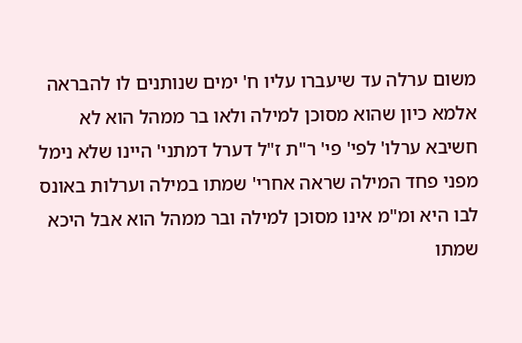משום ערלה עד שיעברו עליו ח' ימים שנותנים לו להבראה אלמא כיון שהוא מסוכן למילה ולאו בר ממהל הוא לא חשיבא ערלו' לפי' פי' ר"ת ז"ל דערל דמתני' היינו שלא נימל מפני פחד המילה שראה אחרי' שמתו במילה וערלות באונס לבו היא ומ"מ אינו מסוכן למילה ובר ממהל הוא אבל היכא שמתו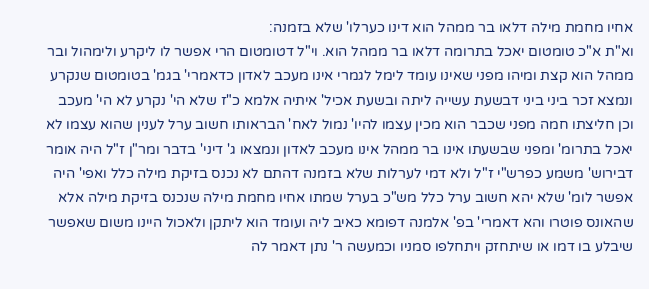אחיו מחמת מילה דלאו בר ממהל הוא דינו כערלו' שלא בזמנה:
וא"ת א"כ טומטום יאכל בתרומה דלאו בר ממהל הוא. וי"ל דטומטום הרי אפשר לו ליקרע ולימהול ובר ממהל הוא קצת ומיהו מפני שאינו עומד לימל לגמרי אינו מעכב לאדון כדאמרי' בגמ' בטומטום שנקרע ונמצא זכר ביני ביני דבשעת עשייה ליתה ובשעת אכיל' איתיה אלמא כ"ז שלא הי' נקרע לא הי' מעכב וכן חליצתו חמה מפני שכבר הוא מכין עצמו להיו' נמול לאח' הבראותו חשוב ערל לענין שהוא עצמו לא יאכל בתרומ' ומפני שבשעתו אינו בר ממהל אינו מעכב לאדון ונמצאו ג' דיני' בדבר ומר"ן ז"ל היה אומר דבירוש' משמע כפרש"י ז"ל ולא דמי לערלות שלא בזמנה דהתם לא נכנס בזיקת מילה כלל ואפי' היה אפשר לומ' שלא יהא חשוב ערל כלל מש"כ בערל שמתו אחיו מחמת מילה שנכנס בזיקת מילה אלא שהאונס פוטרו והא דאמרי' בפ' אלמנה דפומא כאיב ליה ועומד הוא ליתקן ולאכול היינו משום שאפשר שיבלע בו דמו או שיתחזק ויתחלפו סמניו וכמעשה ר' נתן דאמר לה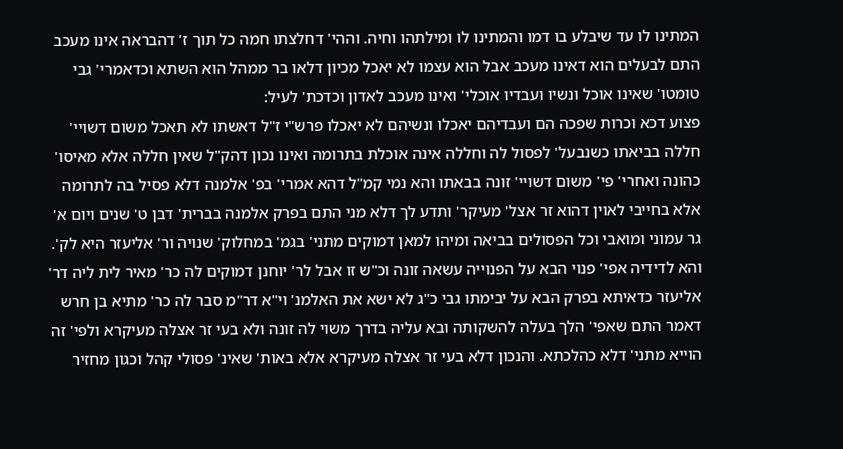המתינו לו עד שיבלע בו דמו והמתינו לו ומילתהו וחיה. וההי' דחלצתו חמה כל תוך ז' דהבראה אינו מעכב התם לבעלים הוא דאינו מעכב אבל הוא עצמו לא יאכל מכיון דלאו בר ממהל הוא השתא וכדאמרי' גבי טומטו' שאינו אוכל ונשיו ועבדיו אוכלי' ואינו מעכב לאדון וכדכת' לעיל:
פצוע דכא וכרות שפכה הם ועבדיהם יאכלו ונשיהם לא יאכלו פרש"י ז"ל דאשתו לא תאכל משום דשויי' חללה בביאתו כשנבעל' לפסול לה וחללה אינה אוכלת בתרומה ואינו נכון דהק"ל שאין חללה אלא מאיסו' כהונה ואחרי' פי' משום דשויי' זונה בבאתו והא נמי קמ"ל דהא אמרי' בפ' אלמנה דלא פסיל בה לתרומה אלא בחייבי לאוין דהוא זר אצל' מעיקר' ותדע לך דלא מני התם בפרק אלמנה בברית' דבן ט' שנים ויום א' גר עמוני ומואבי וכל הפסולים בביאה ומיהו למאן דמוקים מתני' בגמ' במחלוק' שנויה ור' אליעזר היא לק'. והא לדידיה אפי' פנוי הבא על הפנוייה עשאה זונה וכ"ש זו אבל לר' יוחנן דמוקים לה כר' מאיר לית ליה דר' אליעזר כדאיתא בפרק הבא על יבימתו גבי כ"ג לא ישא את האלמנ' וי"א דר"מ סבר לה כר' מתיא בן חרש דאמר התם שאפי' הלך בעלה להשקותה ובא עליה בדרך משוי לה זונה ולא בעי זר אצלה מעיקרא ולפי' זה הוייא מתני' דלא כהלכתא. והנכון דלא בעי זר אצלה מעיקרא אלא באות' שאינ' פסולי קהל וכגון מחזיר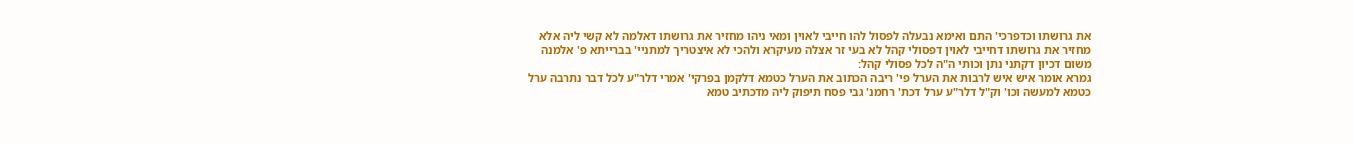את גרושתו וכדפרכי' התם ואימא נבעלה לפסול להו חייבי לאוין ומאי ניהו מחזיר את גרושתו דאלמה לא קשי ליה אלא מחזיר את גרושתו דחייבי לאוין דפסולי קהל לא בעי זר אצלה מעיקרא ולהכי לא איצטריך למתניי' בברייתא פ' אלמנה משום דכיון דקתני נתן וכותי ה"ה לכל פסולי קהל:
גמרא אומר איש איש לרבות את הערל פי' ריבה הכתוב את הערל כטמא דלקמן בפרקי' אמרי דלר"ע לכל דבר נתרבה ערל כטמא למעשה וכו' וק"ל דלר"ע ערל דכת' רחמנ' גבי פסח תיפוק ליה מדכתיב טמא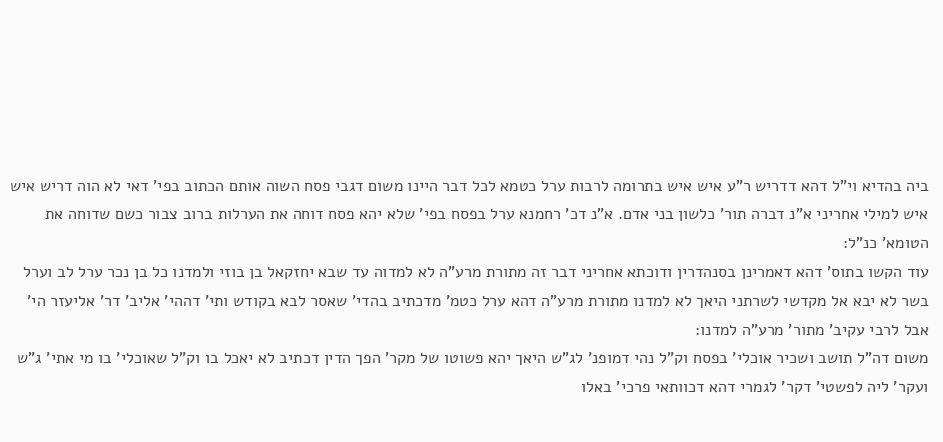ביה בהדיא וי"ל דהא דדריש ר"ע איש איש בתרומה לרבות ערל כטמא לכל דבר היינו משום דגבי פסח השוה אותם הכתוב בפי' דאי לא הוה דריש איש איש למילי אחריני א"נ דברה תור' כלשון בני אדם. א"נ דכ' רחמנא ערל בפסח בפי' שלא יהא פסח דוחה את הערלות ברוב צבור כשם שדוחה את הטומא' כנ"ל:
עוד הקשו בתוס' דהא דאמרינן בסנהדרין ודוכתא אחריני דבר זה מתורת מרע"ה לא למדוה עד שבא יחזקאל בן בוזי ולמדנו כל בן נכר ערל לב וערל בשר לא יבא אל מקדשי לשרתני היאך לא למדנו מתורת מרע"ה דהא ערל כטמ' מדכתיב בהדי' שאסר לבא בקודש ותי' דההי' אליב' דר' אליעזר הי' אבל לרבי עקיב' מתור' מרע"ה למדנו:
משום דה"ל תושב ושכיר אוכלי' בפסח וק"ל נהי דמופנ' לג"ש היאך יהא פשוטו של מקר' הפך הדין דכתיב לא יאכל בו וק"ל שאוכלי' בו מי אתי' ג"ש ועקר' ליה לפשטי' דקר' לגמרי דהא דכוותאי פרכי' באלו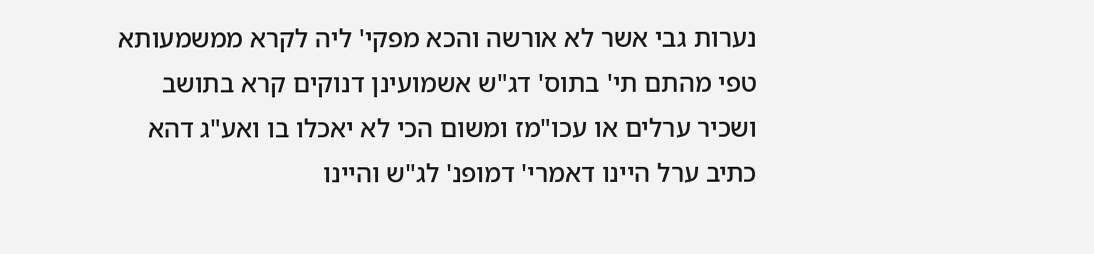נערות גבי אשר לא אורשה והכא מפקי' ליה לקרא ממשמעותא טפי מהתם תי' בתוס' דג"ש אשמועינן דנוקים קרא בתושב ושכיר ערלים או עכו"מז ומשום הכי לא יאכלו בו ואע"ג דהא כתיב ערל היינו דאמרי' דמופנ' לג"ש והיינו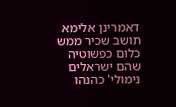דאמרינן אלימא תושב שכיר ממש כלום כפשוטיה שהם ישראלים נימולי' כהנהו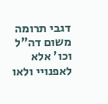דגבי תרומה משום דה"ל וכו' אלא לאפנויי ולאו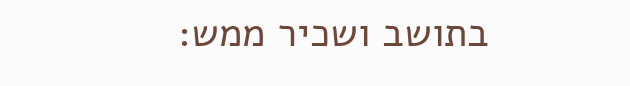בתושב ושכיר ממש: